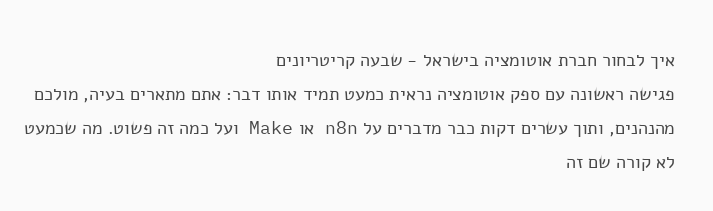איך לבחור חברת אוטומציה בישראל - שבעה קריטריונים
פגישה ראשונה עם ספק אוטומציה נראית כמעט תמיד אותו דבר: אתם מתארים בעיה, מולכם מהנהנים, ותוך עשרים דקות כבר מדברים על n8n או Make ועל כמה זה פשוט. מה שכמעט לא קורה שם זה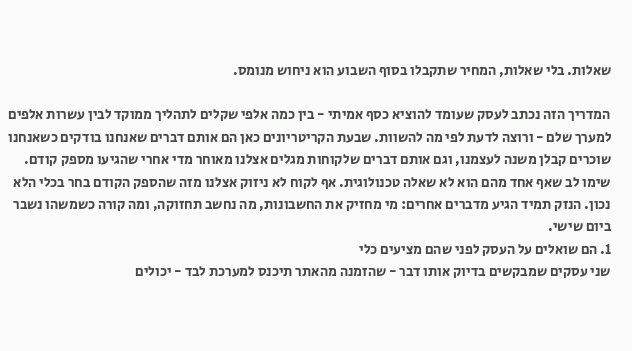שאלות. בלי שאלות, המחיר שתקבלו בסוף השבוע הוא ניחוש מנומס.

המדריך הזה נכתב לעסק שעומד להוציא כסף אמיתי - בין כמה אלפי שקלים לתהליך ממוקד לבין עשרות אלפים למערך שלם - ורוצה לדעת לפי מה להשוות. שבעת הקריטריונים כאן הם אותם דברים שאנחנו בודקים כשאנחנו שוכרים קבלן משנה לעצמנו, וגם אותם דברים שלקוחות מגלים אצלנו מאוחר מדי אחרי שהגיעו מספק קודם.
שימו לב שאף אחד מהם הוא לא שאלה טכנולוגית. אף לקוח לא ניזוק אצלנו מזה שהספק הקודם בחר בכלי הלא נכון. הנזק תמיד הגיע מדברים אחרים: מי מחזיק את החשבונות, מה נחשב תחזוקה, ומה קורה כשמשהו נשבר ביום שישי.
1. הם שואלים על העסק לפני שהם מציעים כלי
שני עסקים שמבקשים בדיוק אותו דבר - שהזמנה מהאתר תיכנס למערכת לבד - יכולים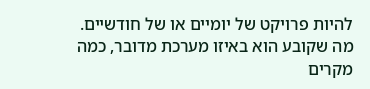להיות פרויקט של יומיים או של חודשיים. מה שקובע הוא באיזו מערכת מדובר, כמה מקרים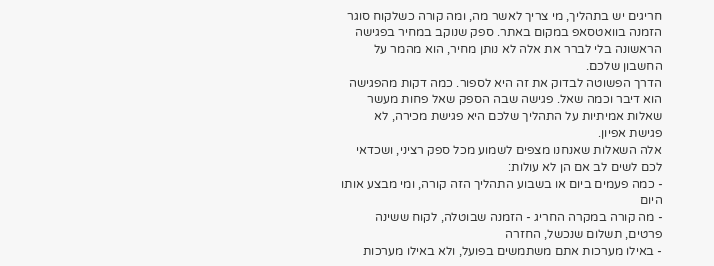חריגים יש בתהליך, מי צריך לאשר מה, ומה קורה כשלקוח סוגר הזמנה בוואטסאפ במקום באתר. ספק שנוקב במחיר בפגישה הראשונה בלי לברר את אלה לא נותן מחיר, הוא מהמר על החשבון שלכם.
הדרך הפשוטה לבדוק את זה היא לספור. כמה דקות מהפגישה הוא דיבר וכמה שאל. פגישה שבה הספק שאל פחות מעשר שאלות אמיתיות על התהליך שלכם היא פגישת מכירה, לא פגישת אפיון.
אלה השאלות שאנחנו מצפים לשמוע מכל ספק רציני, ושכדאי לכם לשים לב אם הן לא עולות:
- כמה פעמים ביום או בשבוע התהליך הזה קורה, ומי מבצע אותו היום
- מה קורה במקרה החריג - הזמנה שבוטלה, לקוח ששינה פרטים, תשלום שנכשל, החזרה
- באילו מערכות אתם משתמשים בפועל, ולא באילו מערכות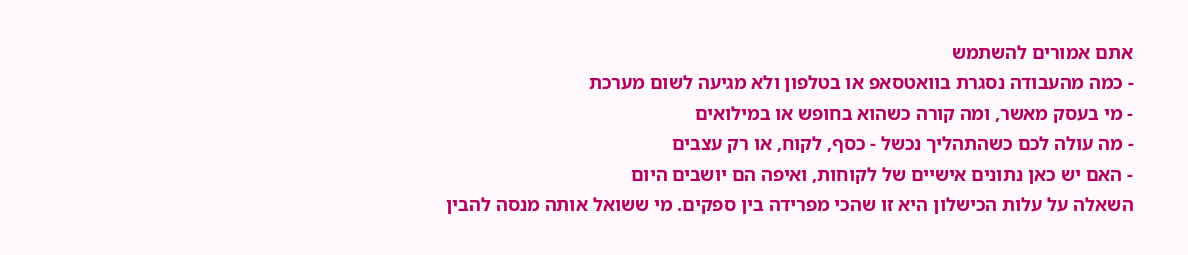אתם אמורים להשתמש
- כמה מהעבודה נסגרת בוואטסאפ או בטלפון ולא מגיעה לשום מערכת
- מי בעסק מאשר, ומה קורה כשהוא בחופש או במילואים
- מה עולה לכם כשהתהליך נכשל - כסף, לקוח, או רק עצבים
- האם יש כאן נתונים אישיים של לקוחות, ואיפה הם יושבים היום
השאלה על עלות הכישלון היא זו שהכי מפרידה בין ספקים. מי ששואל אותה מנסה להבין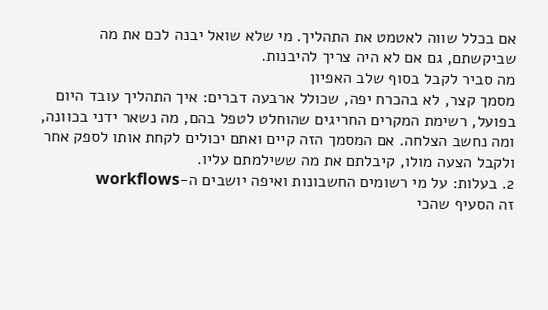אם בכלל שווה לאטמט את התהליך. מי שלא שואל יבנה לכם את מה שביקשתם, גם אם לא היה צריך להיבנות.
מה סביר לקבל בסוף שלב האפיון
מסמך קצר, לא בהכרח יפה, שכולל ארבעה דברים: איך התהליך עובד היום בפועל, רשימת המקרים החריגים שהוחלט לטפל בהם, מה נשאר ידני בכוונה, ומה נחשב הצלחה. אם המסמך הזה קיים ואתם יכולים לקחת אותו לספק אחר ולקבל הצעה מולו, קיבלתם את מה ששילמתם עליו.
2. בעלות: על מי רשומים החשבונות ואיפה יושבים ה-workflows
זה הסעיף שהכי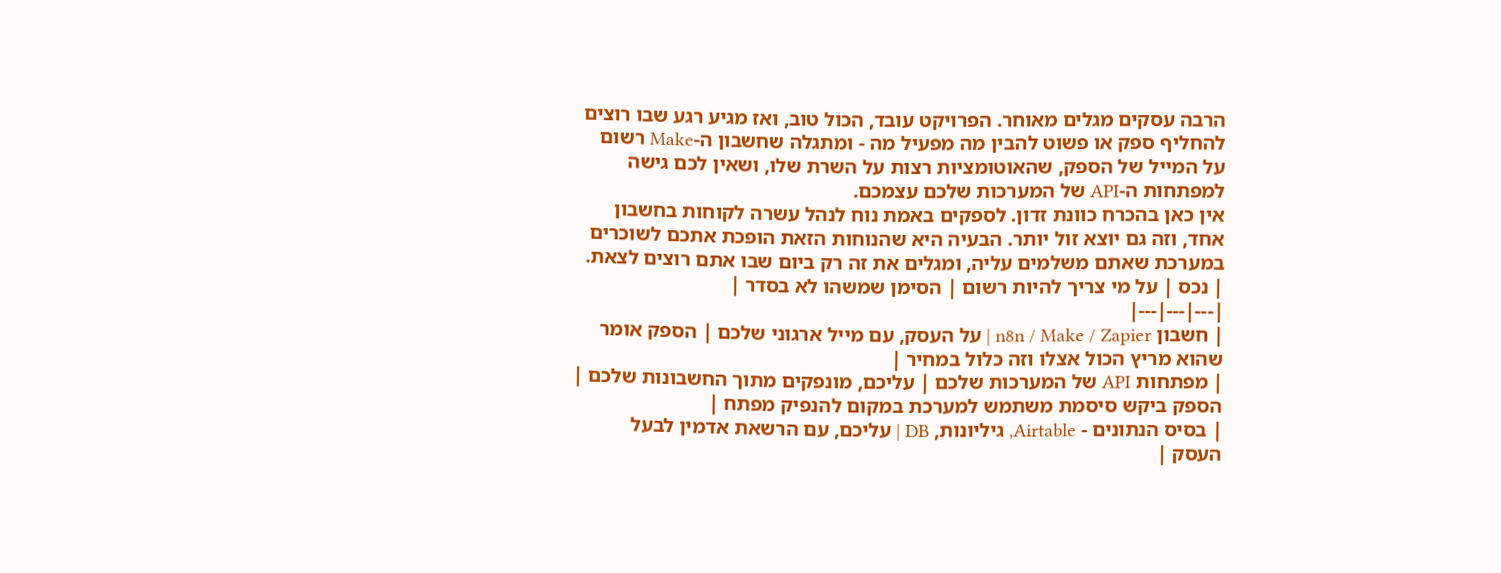הרבה עסקים מגלים מאוחר. הפרויקט עובד, הכול טוב, ואז מגיע רגע שבו רוצים להחליף ספק או פשוט להבין מה מפעיל מה - ומתגלה שחשבון ה-Make רשום על המייל של הספק, שהאוטומציות רצות על השרת שלו, ושאין לכם גישה למפתחות ה-API של המערכות שלכם עצמכם.
אין כאן בהכרח כוונת זדון. לספקים באמת נוח לנהל עשרה לקוחות בחשבון אחד, וזה גם יוצא זול יותר. הבעיה היא שהנוחות הזאת הופכת אתכם לשוכרים במערכת שאתם משלמים עליה, ומגלים את זה רק ביום שבו אתם רוצים לצאת.
| נכס | על מי צריך להיות רשום | הסימן שמשהו לא בסדר |
|---|---|---|
| חשבון n8n / Make / Zapier | על העסק, עם מייל ארגוני שלכם | הספק אומר שהוא מריץ הכול אצלו וזה כלול במחיר |
| מפתחות API של המערכות שלכם | עליכם, מונפקים מתוך החשבונות שלכם | הספק ביקש סיסמת משתמש למערכת במקום להנפיק מפתח |
| בסיס הנתונים - Airtable, גיליונות, DB | עליכם, עם הרשאת אדמין לבעל העסק |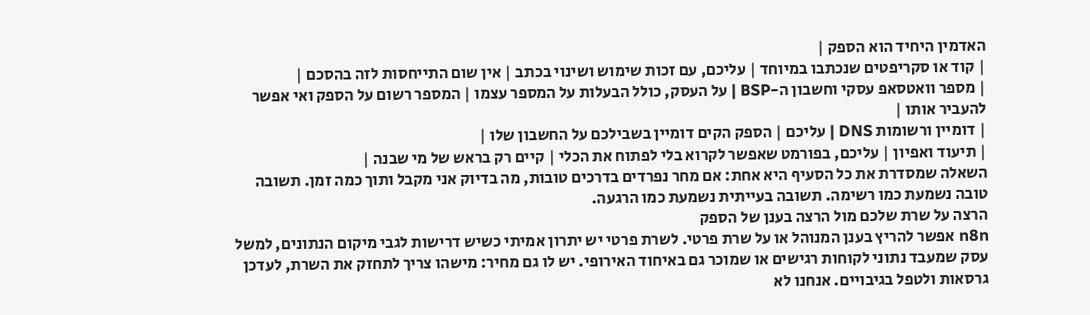האדמין היחיד הוא הספק |
| קוד או סקריפטים שנכתבו במיוחד | עליכם, עם זכות שימוש ושינוי בכתב | אין שום התייחסות לזה בהסכם |
| מספר וואטסאפ עסקי וחשבון ה-BSP | על העסק, כולל הבעלות על המספר עצמו | המספר רשום על הספק ואי אפשר להעביר אותו |
| דומיין ורשומות DNS | עליכם | הספק הקים דומיין בשבילכם על החשבון שלו |
| תיעוד ואפיון | עליכם, בפורמט שאפשר לקרוא בלי לפתוח את הכלי | קיים רק בראש של מי שבנה |
השאלה שמסדרת את כל הסעיף היא אחת: אם מחר נפרדים בדרכים טובות, מה בדיוק אני מקבל ותוך כמה זמן. תשובה טובה נשמעת כמו רשימה. תשובה בעייתית נשמעת כמו הרגעה.
הרצה על שרת שלכם מול הרצה בענן של הספק
n8n אפשר להריץ בענן המנוהל או על שרת פרטי. לשרת פרטי יש יתרון אמיתי כשיש דרישות לגבי מיקום הנתונים, למשל עסק שמעבד נתוני לקוחות רגישים או שמוכר גם באיחוד האירופי. יש לו גם מחיר: מישהו צריך לתחזק את השרת, לעדכן גרסאות ולטפל בגיבויים. אנחנו לא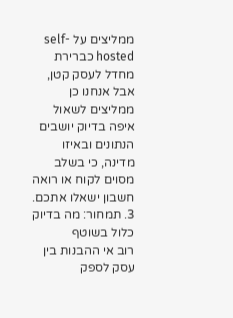ממליצים על self-hosted כברירת מחדל לעסק קטן, אבל אנחנו כן ממליצים לשאול איפה בדיוק יושבים הנתונים ובאיזו מדינה, כי בשלב מסוים לקוח או רואה חשבון ישאלו אתכם.
3. תמחור: מה בדיוק כלול בשוטף
רוב אי ההבנות בין עסק לספק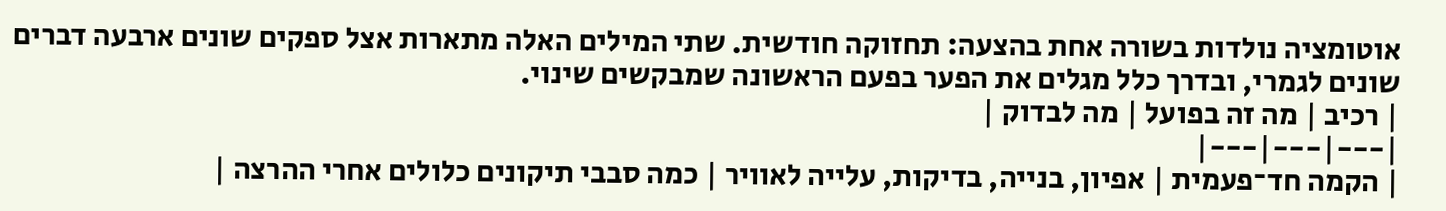אוטומציה נולדות בשורה אחת בהצעה: תחזוקה חודשית. שתי המילים האלה מתארות אצל ספקים שונים ארבעה דברים שונים לגמרי, ובדרך כלל מגלים את הפער בפעם הראשונה שמבקשים שינוי.
| רכיב | מה זה בפועל | מה לבדוק |
|---|---|---|
| הקמה חד־פעמית | אפיון, בנייה, בדיקות, עלייה לאוויר | כמה סבבי תיקונים כלולים אחרי ההרצה |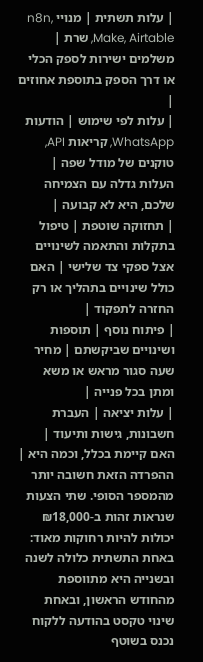| עלות תשתית | מנויי n8n, Make, Airtable, שרת | משלמים ישירות לספק הכלי או דרך הספק בתוספת אחוזים |
| עלות לפי שימוש | הודעות WhatsApp, קריאות API, טוקנים של מודל שפה | העלות גדלה עם הצמיחה שלכם, היא לא קבועה |
| תחזוקה שוטפת | טיפול בתקלות והתאמה לשינויים אצל ספקי צד שלישי | האם כולל שינויים בתהליך או רק החזרה לתפקוד |
| פיתוח נוסף | תוספות ושינויים שביקשתם | מחיר שעה סגור מראש או משא ומתן בכל פנייה |
| עלות יציאה | העברת חשבונות, גישות ותיעוד | האם קיימת בכלל, וכמה היא |
ההפרדה הזאת חשובה יותר מהמספר הסופי. שתי הצעות שנראות זהות ב-₪18,000 יכולות להיות רחוקות מאוד: באחת התשתית כלולה לשנה ובשנייה היא מתווספת מהחודש הראשון, ובאחת שינוי טקסט בהודעה ללקוח נכנס בשוטף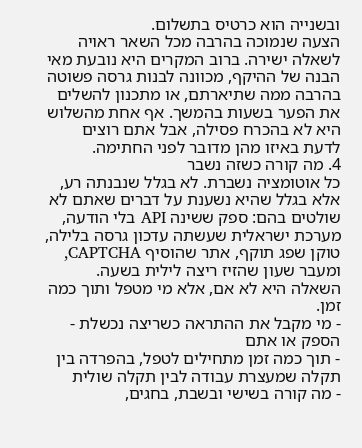ובשנייה הוא כרטיס בתשלום.
הצעה שנמוכה בהרבה מכל השאר ראויה לשאלה ישירה. ברוב המקרים היא נובעת מאי הבנה של ההיקף, מכוונה לבנות גרסה פשוטה בהרבה ממה שתיארתם, או מתכנון להשלים את הפער בשעות בהמשך. אף אחת מהשלוש היא לא בהכרח פסילה, אבל אתם רוצים לדעת באיזו מהן מדובר לפני החתימה.
4. מה קורה כשזה נשבר
כל אוטומציה נשברת. לא בגלל שנבנתה רע, אלא בגלל שהיא נשענת על דברים שאתם לא שולטים בהם: ספק ששינה API בלי הודעה, מערכת ישראלית שעשתה עדכון גרסה בלילה, טוקן שפג תוקף, אתר שהוסיף CAPTCHA, ומעבר שעון שהזיז ריצה לילית בשעה. השאלה היא לא אם, אלא מי מטפל ותוך כמה זמן.
- מי מקבל את ההתראה כשריצה נכשלת - הספק או אתם
- תוך כמה זמן מתחילים לטפל, בהפרדה בין תקלה שמעצרת עבודה לבין תקלה שולית
- מה קורה בשישי ובשבת, בחגים,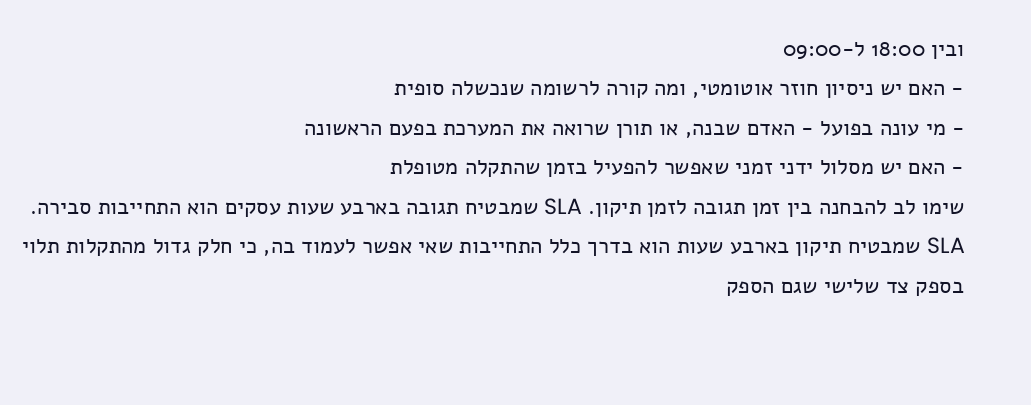ובין 18:00 ל-09:00
- האם יש ניסיון חוזר אוטומטי, ומה קורה לרשומה שנכשלה סופית
- מי עונה בפועל - האדם שבנה, או תורן שרואה את המערכת בפעם הראשונה
- האם יש מסלול ידני זמני שאפשר להפעיל בזמן שהתקלה מטופלת
שימו לב להבחנה בין זמן תגובה לזמן תיקון. SLA שמבטיח תגובה בארבע שעות עסקים הוא התחייבות סבירה. SLA שמבטיח תיקון בארבע שעות הוא בדרך כלל התחייבות שאי אפשר לעמוד בה, כי חלק גדול מהתקלות תלוי בספק צד שלישי שגם הספק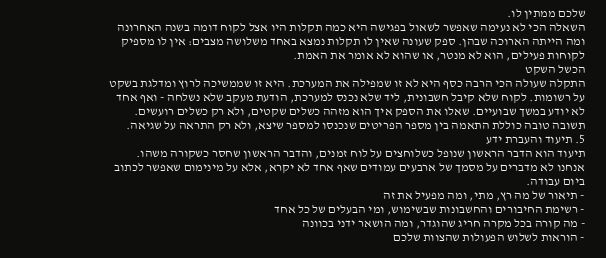שלכם ממתין לו.
השאלה הכי לא נעימה שאפשר לשאול בפגישה היא כמה תקלות היו אצל לקוח דומה בשנה האחרונה ומה הייתה הארוכה שבהן. ספק שעונה שאין לו תקלות נמצא באחד משלושה מצבים: אין לו מספיק לקוחות פעילים, הוא לא מנטר, או שהוא לא אומר את האמת.
הכשל השקט
התקלה שעולה הכי הרבה כסף היא לא זו שמפילה את המערכת. היא זו שממשיכה לרוץ ומדלגת בשקט על רשומות. לקוח שלא קיבל חשבונית, ליד שלא נכנס למערכת, הודעת מעקב שלא נשלחה - ואף אחד לא יודע במשך שבועיים. שאלו את הספק איך הוא מזהה כשלים שקטים, ולא רק כשלים רועשים. תשובה טובה כוללת התאמה בין מספר הפריטים שנכנסו למספר שיצא, ולא רק התראה על שגיאה.
5. תיעוד והעברת ידע
תיעוד הוא הדבר הראשון שנופל כשלוחצים על לוח זמנים, והדבר הראשון שחסר כשקורה משהו. אנחנו לא מדברים על מסמך של ארבעים עמודים שאף אחד לא יקרא, אלא על מינימום שאפשר לכתוב ביום עבודה.
- תיאור של מה רץ, מתי, ומה מפעיל את זה
- רשימת החיבורים והחשבונות שבשימוש, ומי הבעלים של כל אחד
- מה קורה בכל מקרה חריג שהוגדר, ומה הושאר ידני בכוונה
- הוראות לשלוש הפעולות שהצוות שלכם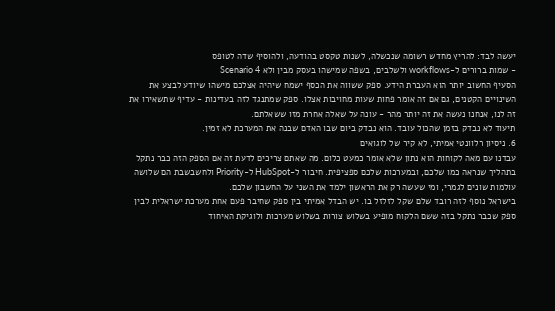יעשה לבד: להריץ מחדש רשומה שנכשלה, לשנות טקסט בהודעה, ולהוסיף שדה לטופס
- שמות ברורים ל-workflows ולשלבים, בשפה שמישהו בעסק מבין ולא Scenario 4
הסעיף החשוב יותר הוא העברת הידע. ספק ששווה את הכסף ישמח שיהיה אצלכם מישהו שיודע לבצע את השינויים הקטנים, גם אם זה אומר פחות שעות מחויבות אצלו. ספק שמתנגד לזה בעדינות - עדיף שתשאירו את זה לנו, אנחנו נעשה את זה יותר מהר - עונה על שאלה אחרת מזו ששאלתם.
תיעוד לא נבדק בזמן שהכול עובד. הוא נבדק ביום שבו האדם שבנה את המערכת לא זמין.
6. ניסיון רלוונטי אמיתי, לא קיר של לוגואים
עבדנו עם מאה לקוחות הוא נתון שלא אומר כמעט כלום. מה שאתם צריכים לדעת זה אם הספק הזה כבר נתקל בתהליך שנראה כמו שלכם, ובמערכות שלכם ספציפית. חיבור ל-HubSpot ל-Priority ולחשבשבת הם שלושה עולמות שונים לגמרי, ומי שעשה רק את הראשון ילמד את השני על החשבון שלכם.
בישראל נוסף לזה רובד שלם שקל לזלזל בו. יש הבדל אמיתי בין ספק שחיבר פעם אחת מערכת ישראלית לבין ספק שכבר נתקל בזה ששם הלקוח מופיע בשלוש צורות בשלוש מערכות ולוגיקת האיחוד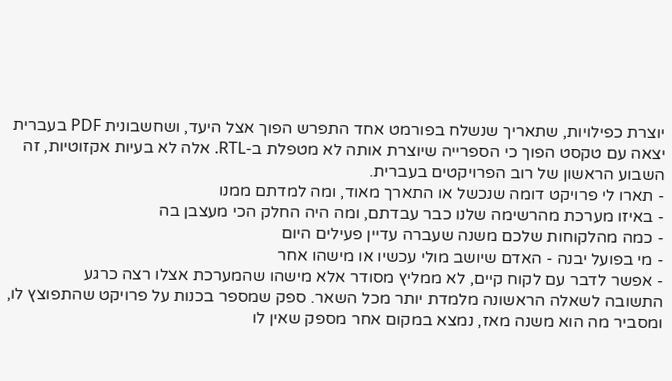יוצרת כפילויות, שתאריך שנשלח בפורמט אחד התפרש הפוך אצל היעד, ושחשבונית PDF בעברית יצאה עם טקסט הפוך כי הספרייה שיוצרת אותה לא מטפלת ב-RTL. אלה לא בעיות אקזוטיות, זה השבוע הראשון של רוב הפרויקטים בעברית.
- תארו לי פרויקט דומה שנכשל או התארך מאוד, ומה למדתם ממנו
- באיזו מערכת מהרשימה שלנו כבר עבדתם, ומה היה החלק הכי מעצבן בה
- כמה מהלקוחות שלכם משנה שעברה עדיין פעילים היום
- מי בפועל יבנה - האדם שיושב מולי עכשיו או מישהו אחר
- אפשר לדבר עם לקוח קיים, לא ממליץ מסודר אלא מישהו שהמערכת אצלו רצה כרגע
התשובה לשאלה הראשונה מלמדת יותר מכל השאר. ספק שמספר בכנות על פרויקט שהתפוצץ לו, ומסביר מה הוא משנה מאז, נמצא במקום אחר מספק שאין לו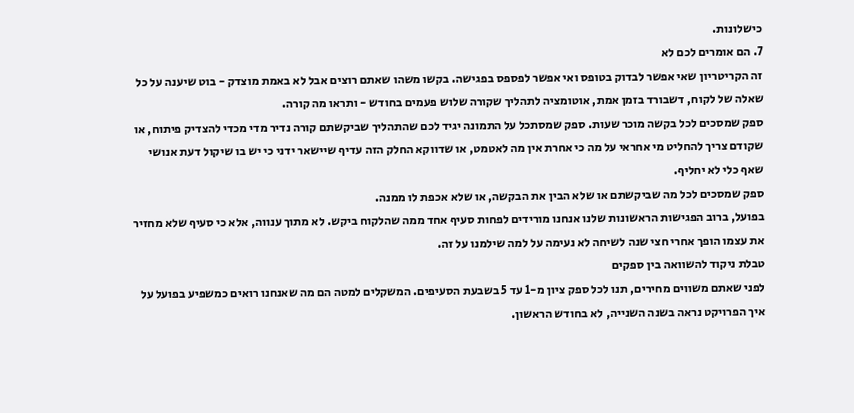כישלונות.
7. הם אומרים לכם לא
זה הקריטריון שאי אפשר לבדוק בטופס ואי אפשר לפספס בפגישה. בקשו משהו שאתם רוצים אבל לא באמת מוצדק - בוט שיענה על כל שאלה של לקוח, דשבורד בזמן אמת, אוטומציה לתהליך שקורה שלוש פעמים בחודש - ותראו מה קורה.
ספק שמסכים לכל בקשה מוכר שעות. ספק שמסתכל על התמונה יגיד לכם שהתהליך שביקשתם קורה נדיר מדי מכדי להצדיק פיתוח, או שקודם צריך להחליט מי אחראי על מה כי אחרת אין מה לאטמט, או שדווקא החלק הזה עדיף שיישאר ידני כי יש בו שיקול דעת אנושי שאף כלי לא יחליף.
ספק שמסכים לכל מה שביקשתם או שלא הבין את הבקשה, או שלא אכפת לו ממנה.
בפועל, ברוב הפגישות הראשונות שלנו אנחנו מורידים לפחות סעיף אחד ממה שהלקוח ביקש. לא מתוך ענווה, אלא כי סעיף שלא מחזיר את עצמו הופך אחרי חצי שנה לשיחה לא נעימה על למה שילמנו על זה.
טבלת ניקוד להשוואה בין ספקים
לפני שאתם משווים מחירים, תנו לכל ספק ציון מ-1 עד 5 בשבעת הסעיפים. המשקלים למטה הם מה שאנחנו רואים כמשפיע בפועל על איך הפרויקט נראה בשנה השנייה, לא בחודש הראשון.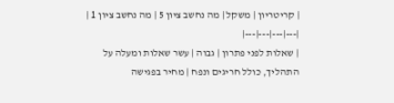| קריטריון | משקל | מה נחשב ציון 5 | מה נחשב ציון 1 |
|---|---|---|---|
| שאלות לפני פתרון | גבוה | עשר שאלות ומעלה על התהליך, כולל חריגים ונפח | מחיר בפגישה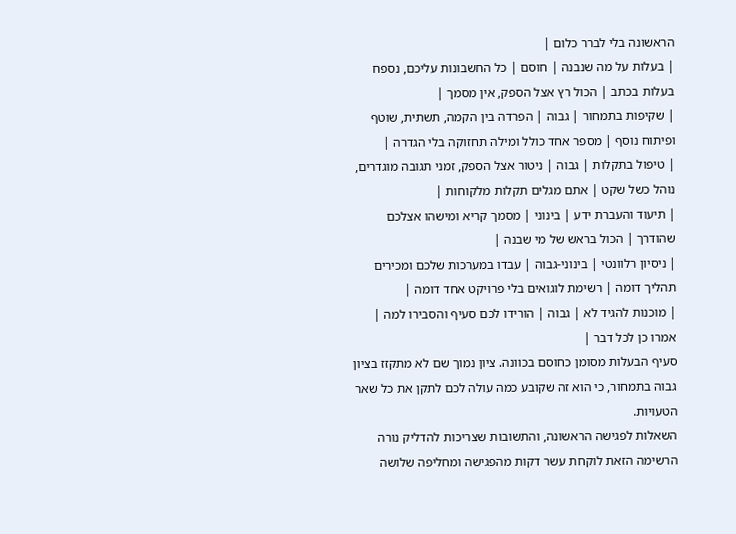הראשונה בלי לברר כלום |
| בעלות על מה שנבנה | חוסם | כל החשבונות עליכם, נספח בעלות בכתב | הכול רץ אצל הספק, אין מסמך |
| שקיפות בתמחור | גבוה | הפרדה בין הקמה, תשתית, שוטף ופיתוח נוסף | מספר אחד כולל ומילה תחזוקה בלי הגדרה |
| טיפול בתקלות | גבוה | ניטור אצל הספק, זמני תגובה מוגדרים, נוהל כשל שקט | אתם מגלים תקלות מלקוחות |
| תיעוד והעברת ידע | בינוני | מסמך קריא ומישהו אצלכם שהודרך | הכול בראש של מי שבנה |
| ניסיון רלוונטי | בינוני-גבוה | עבדו במערכות שלכם ומכירים תהליך דומה | רשימת לוגואים בלי פרויקט אחד דומה |
| מוכנות להגיד לא | גבוה | הורידו לכם סעיף והסבירו למה | אמרו כן לכל דבר |
סעיף הבעלות מסומן כחוסם בכוונה. ציון נמוך שם לא מתקזז בציון גבוה בתמחור, כי הוא זה שקובע כמה עולה לכם לתקן את כל שאר הטעויות.
השאלות לפגישה הראשונה, והתשובות שצריכות להדליק נורה
הרשימה הזאת לוקחת עשר דקות מהפגישה ומחליפה שלושה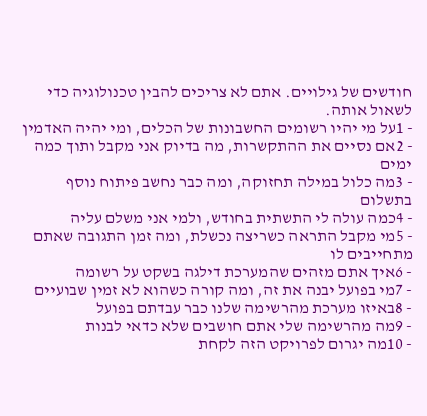חודשים של גילויים. אתם לא צריכים להבין טכנולוגיה כדי לשאול אותה.
- 1על מי יהיו רשומים החשבונות של הכלים, ומי יהיה האדמין
- 2אם נסיים את ההתקשרות, מה בדיוק אני מקבל ותוך כמה ימים
- 3מה כלול במילה תחזוקה, ומה כבר נחשב פיתוח נוסף בתשלום
- 4כמה עולה לי התשתית בחודש, ולמי אני משלם עליה
- 5מי מקבל התראה כשריצה נכשלת, ומה זמן התגובה שאתם מתחייבים לו
- 6איך אתם מזהים שהמערכת דילגה בשקט על רשומה
- 7מי בפועל יבנה את זה, ומה קורה כשהוא לא זמין שבועיים
- 8באיזו מערכת מהרשימה שלנו כבר עבדתם בפועל
- 9מה מהרשימה שלי אתם חושבים שלא כדאי לבנות
- 10מה יגרום לפרויקט הזה לקחת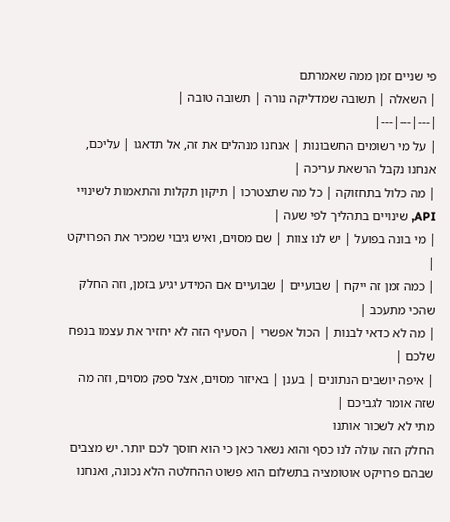פי שניים זמן ממה שאמרתם
| השאלה | תשובה שמדליקה נורה | תשובה טובה |
|---|---|---|
| על מי רשומים החשבונות | אנחנו מנהלים את זה, אל תדאגו | עליכם, אנחנו נקבל הרשאת עריכה |
| מה כלול בתחזוקה | כל מה שתצטרכו | תיקון תקלות והתאמות לשינויי API, שינויים בתהליך לפי שעה |
| מי בונה בפועל | יש לנו צוות | שם מסוים, ואיש גיבוי שמכיר את הפרויקט |
| כמה זמן זה ייקח | שבועיים | שבועיים אם המידע יגיע בזמן, וזה החלק שהכי מתעכב |
| מה לא כדאי לבנות | הכול אפשרי | הסעיף הזה לא יחזיר את עצמו בנפח שלכם |
| איפה יושבים הנתונים | בענן | באיזור מסוים, אצל ספק מסוים, וזה מה שזה אומר לגביכם |
מתי לא לשכור אותנו
החלק הזה עולה לנו כסף והוא נשאר כאן כי הוא חוסך לכם יותר. יש מצבים שבהם פרויקט אוטומציה בתשלום הוא פשוט ההחלטה הלא נכונה, ואנחנו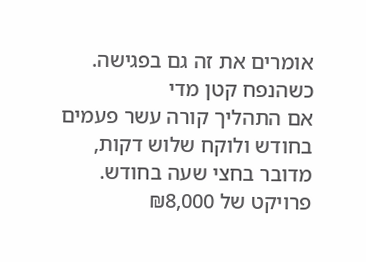אומרים את זה גם בפגישה.
כשהנפח קטן מדי
אם התהליך קורה עשר פעמים בחודש ולוקח שלוש דקות, מדובר בחצי שעה בחודש. פרויקט של ₪8,000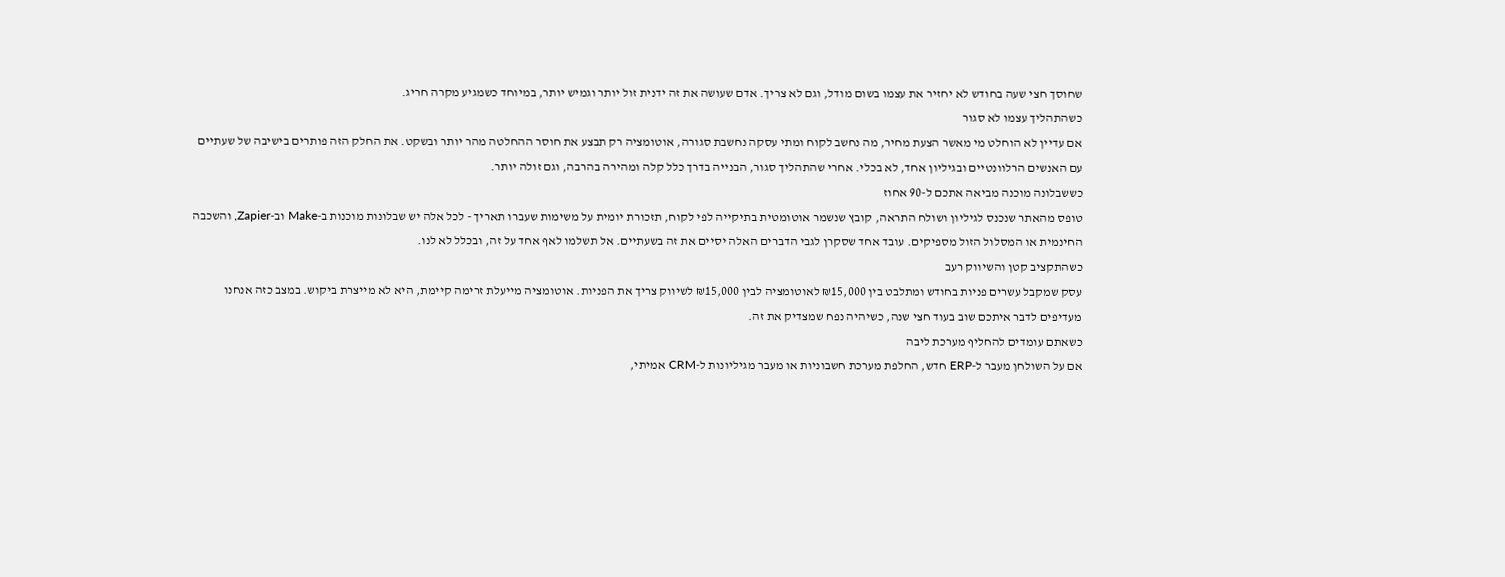שחוסך חצי שעה בחודש לא יחזיר את עצמו בשום מודל, וגם לא צריך. אדם שעושה את זה ידנית זול יותר וגמיש יותר, במיוחד כשמגיע מקרה חריג.
כשהתהליך עצמו לא סגור
אם עדיין לא הוחלט מי מאשר הצעת מחיר, מה נחשב לקוח ומתי עסקה נחשבת סגורה, אוטומציה רק תבצע את חוסר ההחלטה מהר יותר ובשקט. את החלק הזה פותרים בישיבה של שעתיים עם האנשים הרלוונטיים ובגיליון אחד, לא בכלי. אחרי שהתהליך סגור, הבנייה בדרך כלל קלה ומהירה בהרבה, וגם זולה יותר.
כששבלונה מוכנה מביאה אתכם ל-90 אחוז
טופס מהאתר שנכנס לגיליון ושולח התראה, קובץ שנשמר אוטומטית בתיקייה לפי לקוח, תזכורת יומית על משימות שעברו תאריך - לכל אלה יש שבלונות מוכנות ב-Make וב-Zapier, והשכבה החינמית או המסלול הזול מספיקים. עובד אחד שסקרן לגבי הדברים האלה יסיים את זה בשעתיים. אל תשלמו לאף אחד על זה, ובכלל לא לנו.
כשהתקציב קטן והשיווק רעב
עסק שמקבל עשרים פניות בחודש ומתלבט בין ₪15,000 לאוטומציה לבין ₪15,000 לשיווק צריך את הפניות. אוטומציה מייעלת זרימה קיימת, היא לא מייצרת ביקוש. במצב כזה אנחנו מעדיפים לדבר איתכם שוב בעוד חצי שנה, כשיהיה נפח שמצדיק את זה.
כשאתם עומדים להחליף מערכת ליבה
אם על השולחן מעבר ל-ERP חדש, החלפת מערכת חשבוניות או מעבר מגיליונות ל-CRM אמיתי,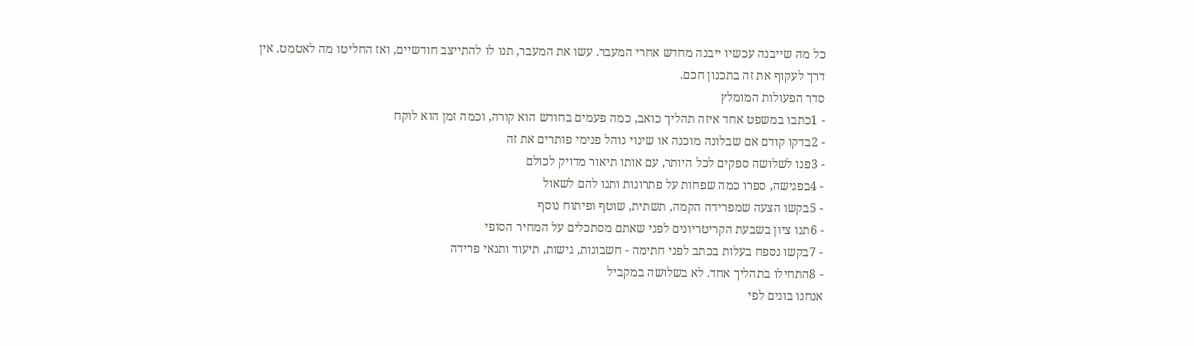כל מה שייבנה עכשיו ייבנה מחדש אחרי המעבר. עשו את המעבר, תנו לו להתייצב חודשיים, ואז החליטו מה לאטמט. אין דרך לעקוף את זה בתכנון חכם.
סדר הפעולות המומלץ
- 1כתבו במשפט אחד איזה תהליך כואב, כמה פעמים בחודש הוא קורה, וכמה זמן הוא לוקח
- 2בדקו קודם אם שבלונה מוכנה או שינוי נוהל פנימי פותרים את זה
- 3פנו לשלושה ספקים לכל היותר, עם אותו תיאור מדויק לכולם
- 4בפגישה, ספרו כמה שפחות על פתרונות ותנו להם לשאול
- 5בקשו הצעה שמפרידה הקמה, תשתית, שוטף ופיתוח נוסף
- 6תנו ציון בשבעת הקריטריונים לפני שאתם מסתכלים על המחיר הסופי
- 7בקשו נספח בעלות בכתב לפני חתימה - חשבונות, גישות, תיעוד ותנאי פרידה
- 8התחילו בתהליך אחד. לא בשלושה במקביל
אנחנו בונים לפי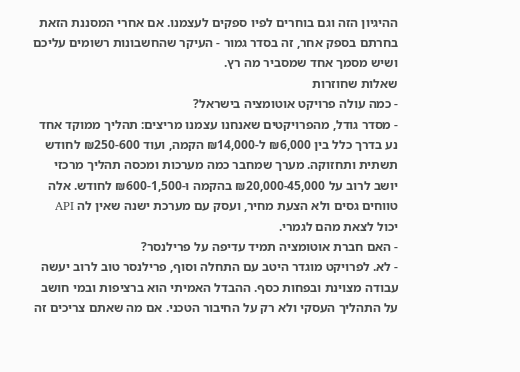ההיגיון הזה וגם בוחרים לפיו ספקים לעצמנו. אם אחרי המסננת הזאת בחרתם בספק אחר, זה בסדר גמור - העיקר שהחשבונות רשומים עליכם ושיש מסמך אחד שמסביר מה רץ.
שאלות שחוזרות
- כמה עולה פרויקט אוטומציה בישראל?
- מסדר גודל, מהפרויקטים שאנחנו עצמנו מריצים: תהליך ממוקד אחד נע בדרך כלל בין ₪6,000 ל-₪14,000 הקמה, ועוד ₪250-600 לחודש תשתית ותחזוקה. מערך שמחבר כמה מערכות ומכסה תהליך מרכזי יושב לרוב על ₪20,000-45,000 בהקמה ו-₪600-1,500 לחודש. אלה טווחים גסים ולא הצעת מחיר, ועסק עם מערכת ישנה שאין לה API יכול לצאת מהם לגמרי.
- האם חברת אוטומציה תמיד עדיפה על פרילנסר?
- לא. לפרויקט מוגדר היטב עם התחלה וסוף, פרילנסר טוב לרוב יעשה עבודה מצוינת ובפחות כסף. ההבדל האמיתי הוא ברציפות ובמי חושב על התהליך העסקי ולא רק על החיבור הטכני. אם מה שאתם צריכים זה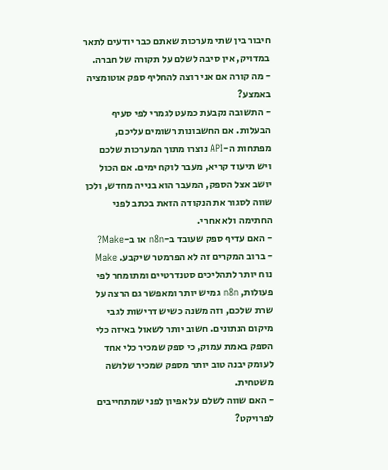חיבור בין שתי מערכות שאתם כבר יודעים לתאר במדויק, אין סיבה לשלם על תקורה של חברה.
- מה קורה אם אני רוצה להחליף ספק אוטומציה באמצע?
- התשובה נקבעת כמעט לגמרי לפי סעיף הבעלות. אם החשבונות רשומים עליכם, מפתחות ה-API נוצרו מתוך המערכות שלכם ויש תיעוד קריא, מעבר לוקח ימים. אם הכול יושב אצל הספק, המעבר הוא בנייה מחדש, ולכן שווה לסגור את הנקודה הזאת בכתב לפני החתימה ולא אחרי.
- האם עדיף ספק שעובד ב-n8n או ב-Make?
- ברוב המקרים זה לא הפרמטר שיקבע. Make נוח יותר לתהליכים סטנדרטיים ומתומחר לפי פעולות, n8n גמיש יותר ומאפשר גם הרצה על שרת שלכם, וזה משנה כשיש דרישות לגבי מיקום הנתונים. חשוב יותר לשאול באיזה כלי הספק באמת עמוק, כי ספק שמכיר כלי אחד לעומק יבנה טוב יותר מספק שמכיר שלושה משטחית.
- האם שווה לשלם על אפיון לפני שמתחייבים לפרויקט?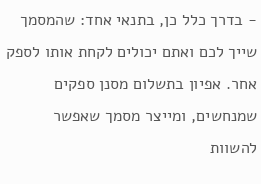- בדרך כלל כן, בתנאי אחד: שהמסמך שייך לכם ואתם יכולים לקחת אותו לספק אחר. אפיון בתשלום מסנן ספקים שמנחשים, ומייצר מסמך שאפשר להשוות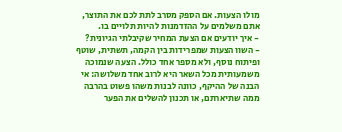מולו הצעות. אם הספק מסרב לתת לכם את התוצר, אתם משלמים על ההזדמנות להיות תלויים בו.
- איך יודעים אם הצעת המחיר שקיבלתי הגיונית?
- השוו הצעות שמפרידות בין הקמה, תשתית, שוטף ופיתוח נוסף, ולא מספר אחד כולל. הצעה שנמוכה משמעותית מכל השאר היא לרוב אחד משלושה: אי הבנה של ההיקף, כוונה לבנות משהו פשוט בהרבה ממה שתיארתם, או תכנון להשלים את הפער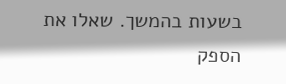בשעות בהמשך. שאלו את הספק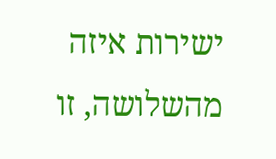ישירות איזה מהשלושה, זו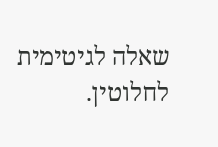שאלה לגיטימית לחלוטין.